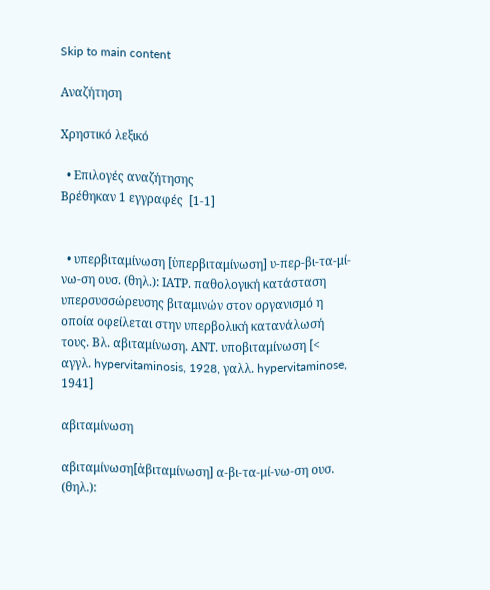Skip to main content

Αναζήτηση

Χρηστικό λεξικό

  • Επιλογές αναζήτησης
Βρέθηκαν 1 εγγραφές  [1-1]


  • υπερβιταμίνωση [ὑπερβιταμίνωση] υ-περ-βι-τα-μί-νω-ση ουσ. (θηλ.): ΙΑΤΡ. παθολογική κατάσταση υπερσυσσώρευσης βιταμινών στον οργανισμό η οποία οφείλεται στην υπερβολική κατανάλωσή τους. Βλ. αβιταμίνωση. ΑΝΤ. υποβιταμίνωση [< αγγλ. hypervitaminosis, 1928, γαλλ. hypervitaminose, 1941]

αβιταμίνωση

αβιταμίνωση[ἀβιταμίνωση] α-βι-τα-μί-νω-ση ουσ. (θηλ.):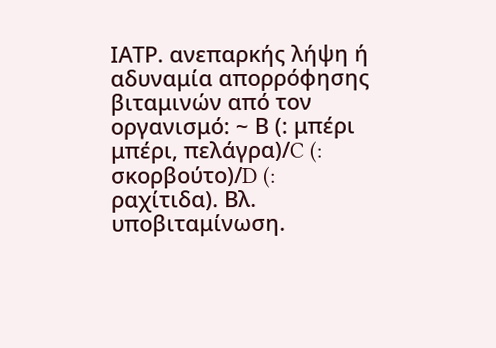ΙΑΤΡ. ανεπαρκής λήψη ή αδυναμία απορρόφησης βιταμινών από τον οργανισμό: ~ Β (: μπέρι μπέρι, πελάγρα)/C (: σκορβούτο)/D (: ραχίτιδα). Βλ. υποβιταμίνωση.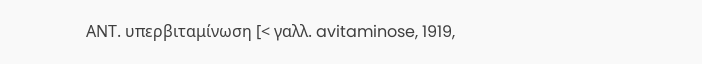ΑΝΤ. υπερβιταμίνωση [< γαλλ. avitaminose, 1919,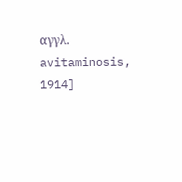αγγλ. avitaminosis, 1914]